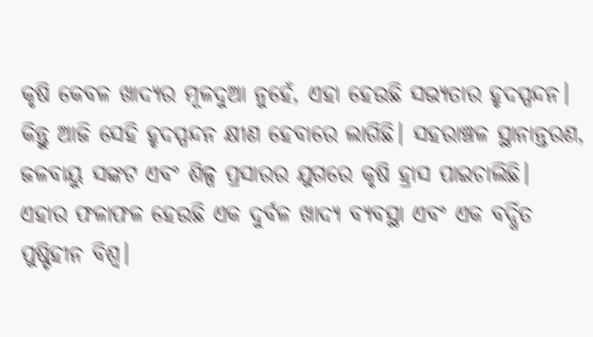କୃଷି କେବଳ ଖାଦ୍ୟର ମୂଳଦୁଆ ନୁହେଁ, ଏହା ହେଉଛି ସଭ୍ୟତାର ହୃଦସ୍ପନ୍ଦନ। କିନ୍ତୁ ଆଜି ସେହି ହୃଦସ୍ପନ୍ଦନ କ୍ଷୀଣ ହେବାରେ ଲାଗିଛି। ସହରାଞ୍ଚଳ ସ୍ଥାନାନ୍ତରଣ, ଜଳବାୟୁ ସଙ୍କଟ ଏବଂ ଶିଳ୍ପ ପ୍ରସାରର ଯୁଗରେ କୃଷି ହ୍ରାସ ପାଇଚାଲିଛି। ଏହାର ଫଳାଫଳ ହେଉଛି ଏକ ଦୁର୍ବଳ ଖାଦ୍ୟ ବ୍ୟବସ୍ଥା ଏବଂ ଏକ ବର୍ଦ୍ଧିତ ପୁଷ୍ଟିହୀନ ବିଶ୍ୱ।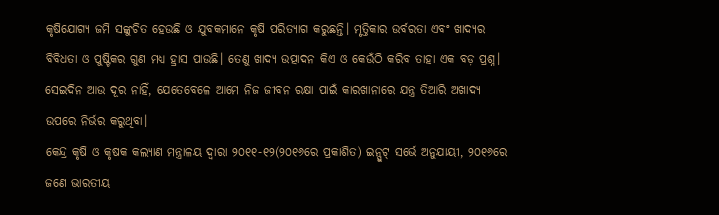କୃଷିଯୋଗ୍ୟ ଜମି ସଙ୍କୁଚିତ ହେଉଛି ଓ ଯୁବକମାନେ କୃଷି ପରିତ୍ୟାଗ କରୁଛନ୍ତି। ମୃତ୍ତିକାର ଉର୍ବରତା ଏବଂ ଖାଦ୍ୟର ବିବିଧତା ଓ ପୁଷ୍ଟିକର ଗୁଣ ମଧ୍ୟ ହ୍ରାସ ପାଉଛି। ତେଣୁ ଖାଦ୍ୟ ଉତ୍ପାଦନ କିଏ ଓ କେଉଁଠି କରିବ ତାହା ଏକ ବଡ଼ ପ୍ରଶ୍ନ। ସେଇଦିନ ଆଉ ଦୂର ନାହିଁ, ଯେତେବେଳେ ଆମେ ନିଜ ଜୀବନ ରକ୍ଷା ପାଇଁ କାରଖାନାରେ ଯନ୍ତ୍ର ତିଆରି ଅଖାଦ୍ୟ ଉପରେ ନିର୍ଭର କରୁଥିବା।
କେନ୍ଦ୍ର କୃଷି ଓ କୃଷକ କଲ୍ୟାଣ ମନ୍ତ୍ରାଳୟ ଦ୍ୱାରା ୨୦୧୧-୧୨(୨୦୧୬ରେ ପ୍ରକାଶିତ) ଇନ୍ପୁଟ୍ ସର୍ଭେ ଅନୁଯାୟୀ, ୨୦୧୬ରେ ଜଣେ ଭାରତୀୟ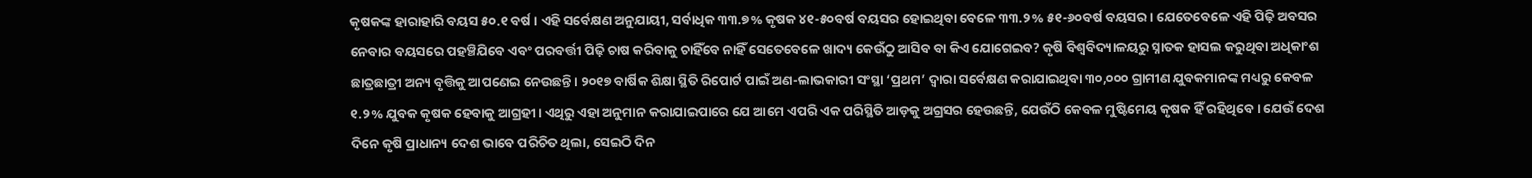କୃଷକଙ୍କ ହାରାହାରି ବୟସ ୫୦.୧ ବର୍ଷ। ଏହି ସର୍ବେକ୍ଷଣ ଅନୁଯାୟୀ, ସର୍ବାଧିକ ୩୩.୭% କୃଷକ ୪୧-୫୦ବର୍ଷ ବୟସର ହୋଇଥିବା ବେଳେ ୩୩.୨% ୫୧-୬୦ବର୍ଷ ବୟସର। ଯେତେବେଳେ ଏହି ପିଢ଼ି ଅବସର ନେବାର ବୟସରେ ପହଞ୍ଚିଯିବେ ଏବଂ ପରବର୍ତ୍ତୀ ପିଢ଼ି ଚାଷ କରିବାକୁ ଚାହିଁବେ ନାହିଁ ସେତେବେଳେ ଖାଦ୍ୟ କେଉଁଠୁ ଆସିବ ବା କିଏ ଯୋଗେଇବ? କୃଷି ବିଶ୍ୱବିଦ୍ୟାଳୟରୁ ସ୍ନାତକ ହାସଲ କରୁଥିବା ଅଧିକାଂଶ ଛାତ୍ରଛାତ୍ରୀ ଅନ୍ୟ ବୃତ୍ତିକୁ ଆପଣେଇ ନେଉଛନ୍ତି। ୨୦୧୭ ବାର୍ଷିକ ଶିକ୍ଷା ସ୍ଥିତି ରିପୋର୍ଟ ପାଇଁ ଅଣ-ଲାଭକାରୀ ସଂସ୍ଥା ‘ପ୍ରଥମ’ ଦ୍ୱାରା ସର୍ବେକ୍ଷଣ କରାଯାଇଥିବା ୩୦,୦୦୦ ଗ୍ରାମୀଣ ଯୁବକମାନଙ୍କ ମଧ୍ୟରୁ କେବଳ ୧.୨% ଯୁବକ କୃଷକ ହେବାକୁ ଆଗ୍ରହୀ। ଏଥିରୁ ଏହା ଅନୁମାନ କରାଯାଇପାରେ ଯେ ଆମେ ଏପରି ଏକ ପରିସ୍ଥିତି ଆଡ଼କୁ ଅଗ୍ରସର ହେଉଛନ୍ତି, ଯେଉଁଠି କେବଳ ମୁଷ୍ଟିମେୟ କୃଷକ ହିଁ ରହିଥିବେ। ଯେଉଁ ଦେଶ ଦିନେ କୃଷି ପ୍ରାଧାନ୍ୟ ଦେଶ ଭାବେ ପରିଚିତ ଥିଲା, ସେଇଠି ଦିନ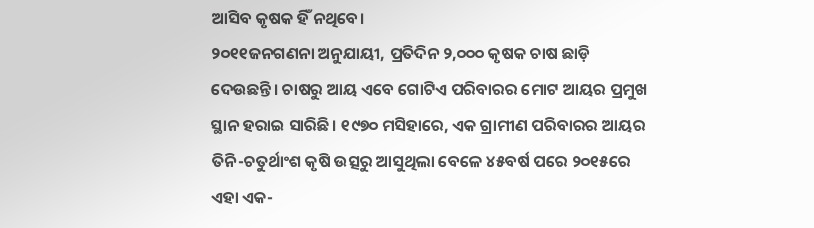ଆସିବ କୃଷକ ହିଁ ନଥିବେ।
୨୦୧୧ଜନଗଣନା ଅନୁଯାୟୀ, ପ୍ରତିଦିନ ୨,୦୦୦ କୃଷକ ଚାଷ ଛାଡ଼ି ଦେଉଛନ୍ତି। ଚାଷରୁ ଆୟ ଏବେ ଗୋଟିଏ ପରିବାରର ମୋଟ ଆୟର ପ୍ରମୁଖ ସ୍ଥାନ ହରାଇ ସାରିଛି। ୧୯୭୦ ମସିହାରେ, ଏକ ଗ୍ରାମୀଣ ପରିବାରର ଆୟର ତିନି-ଚତୁର୍ଥାଂଶ କୃଷି ଉତ୍ସରୁ ଆସୁଥିଲା ବେଳେ ୪୫ବର୍ଷ ପରେ ୨୦୧୫ରେ ଏହା ଏକ-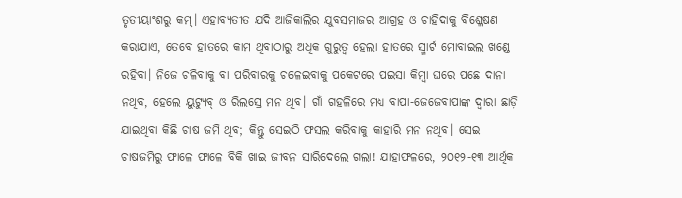ତୃତୀୟାଂଶରୁ କମ୍। ଏହାବ୍ୟତୀତ ଯଦି ଆଜିକାଲିର ଯୁବସମାଜର ଆଗ୍ରହ ଓ ଚାହିଦାକୁ ବିଶ୍ଳେଷଣ କରାଯାଏ, ତେବେ ହାତରେ କାମ ଥିବାଠାରୁ ଅଧିକ ଗୁରୁତ୍ୱ ହେଲା ହାତରେ ସ୍ମାର୍ଟ ମୋବାଇଲ ଖଣ୍ଡେ ରହିବା। ନିଜେ ଚଳିବାକୁ ବା ପରିବାରକୁ ଚଳେଇବାକୁ ପକେଟରେ ପଇସା କିମ୍ବା ଘରେ ପଛେ ଦାନା ନଥିବ, ହେଲେ ୟୁଟ୍ୟୁବ୍ ଓ ରିଲସ୍ରେ ମନ ଥିବ। ଗାଁ ଗହଳିରେ ମଧ୍ୟ ବାପା-ଜେଜେବାପାଙ୍କ ଦ୍ୱାରା ଛାଡ଼ି ଯାଇଥିବା କିଛି ଚାଷ ଜମି ଥିବ; କିନ୍ତୁ ସେଇଠି ଫସଲ କରିବାକୁ କାହାରି ମନ ନଥିବ। ସେଇ ଚାଷଜମିରୁ ଫାଳେ ଫାଳେ ବିକି ଖାଇ ଜୀବନ ସାରିଦେଲେ ଗଲା! ଯାହାଫଳରେ, ୨୦୧୨-୧୩ ଆର୍ଥିକ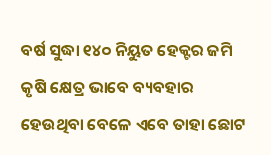ବର୍ଷ ସୁଦ୍ଧା ୧୪୦ ନିୟୁତ ହେକ୍ଟର ଜମି କୃଷି କ୍ଷେତ୍ର ଭାବେ ବ୍ୟବହାର ହେଉଥିବା ବେଳେ ଏବେ ତାହା ଛୋଟ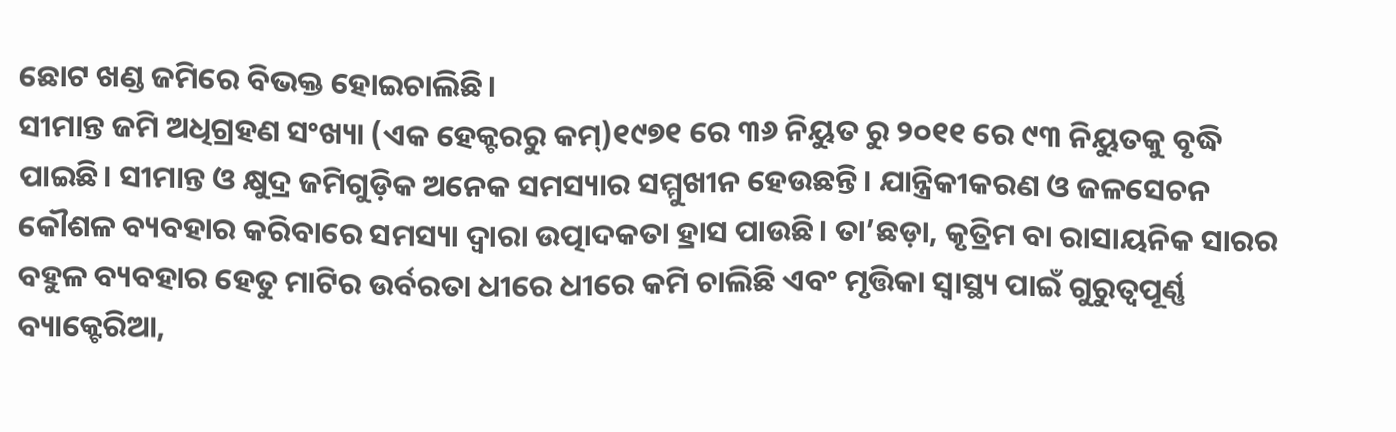ଛୋଟ ଖଣ୍ଡ ଜମିରେ ବିଭକ୍ତ ହୋଇଚାଲିଛି।
ସୀମାନ୍ତ ଜମି ଅଧିଗ୍ରହଣ ସଂଖ୍ୟା (ଏକ ହେକ୍ଟରରୁ କମ୍)୧୯୭୧ ରେ ୩୬ ନିୟୁତ ରୁ ୨୦୧୧ ରେ ୯୩ ନିୟୁତକୁ ବୃଦ୍ଧି ପାଇଛି। ସୀମାନ୍ତ ଓ କ୍ଷୁଦ୍ର ଜମିଗୁଡ଼ିକ ଅନେକ ସମସ୍ୟାର ସମ୍ମୁଖୀନ ହେଉଛନ୍ତି। ଯାନ୍ତ୍ରିକୀକରଣ ଓ ଜଳସେଚନ କୌଶଳ ବ୍ୟବହାର କରିବାରେ ସମସ୍ୟା ଦ୍ୱାରା ଉତ୍ପାଦକତା ହ୍ରାସ ପାଉଛି। ତା’ଛଡ଼ା, କୃତ୍ରିମ ବା ରାସାୟନିକ ସାରର ବହୁଳ ବ୍ୟବହାର ହେତୁ ମାଟିର ଉର୍ବରତା ଧୀରେ ଧୀରେ କମି ଚାଲିଛି ଏବଂ ମୃତ୍ତିକା ସ୍ୱାସ୍ଥ୍ୟ ପାଇଁ ଗୁରୁତ୍ୱପୂର୍ଣ୍ଣ ବ୍ୟାକ୍ଟେରିଆ,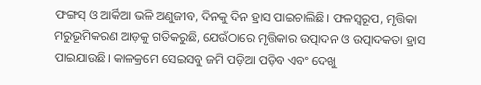ଫଙ୍ଗସ୍ ଓ ଆର୍କିଆ ଭଳି ଅଣୁଜୀବ, ଦିନକୁ ଦିନ ହ୍ରାସ ପାଇଚାଲିଛି। ଫଳସ୍ୱରୂପ, ମୃତ୍ତିକା ମରୁଭୂମିକରଣ ଆଡ଼କୁ ଗତିକରୁଛି, ଯେଉଁଠାରେ ମୃତ୍ତିକାର ଉତ୍ପାଦନ ଓ ଉତ୍ପାଦକତା ହ୍ରାସ ପାଇଯାଉଛି। କାଳକ୍ରମେ ସେଇସବୁ ଜମି ପଡ଼ିଆ ପଡ଼ିବ ଏବଂ ଦେଖୁ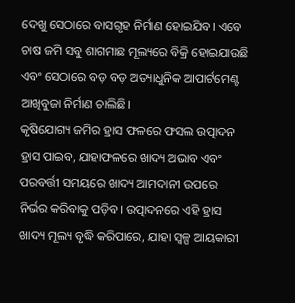ଦେଖୁ ସେଠାରେ ବାସଗୃହ ନିର୍ମାଣ ହୋଇଯିବ। ଏବେ ଚାଷ ଜମି ସବୁ ଶାଗମାଛ ମୂଲ୍ୟରେ ବିକ୍ରି ହୋଇଯାଉଛି ଏବଂ ସେଠାରେ ବଡ଼ ବଡ଼ ଅତ୍ୟାଧୁନିକ ଆପାର୍ଟମେଣ୍ଟ ଆଖିବୁଜା ନିର୍ମାଣ ଚାଲିଛି।
କୃଷିଯୋଗ୍ୟ ଜମିର ହ୍ରାସ ଫଳରେ ଫସଲ ଉତ୍ପାଦନ ହ୍ରାସ ପାଇବ, ଯାହାଫଳରେ ଖାଦ୍ୟ ଅଭାବ ଏବଂ ପରବର୍ତ୍ତୀ ସମୟରେ ଖାଦ୍ୟ ଆମଦାନୀ ଉପରେ ନିର୍ଭର କରିବାକୁ ପଡ଼ିବ। ଉତ୍ପାଦନରେ ଏହି ହ୍ରାସ ଖାଦ୍ୟ ମୂଲ୍ୟ ବୃଦ୍ଧି କରିପାରେ, ଯାହା ସ୍ୱଳ୍ପ ଆୟକାରୀ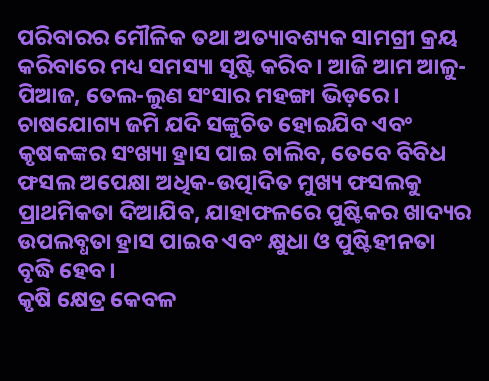ପରିବାରର ମୌଳିକ ତଥା ଅତ୍ୟାବଶ୍ୟକ ସାମଗ୍ରୀ କ୍ରୟ କରିବାରେ ମଧ୍ୟ ସମସ୍ୟା ସୃଷ୍ଟି କରିବ। ଆଜି ଆମ ଆଳୁ-ପିଆଜ, ତେଲ-ଲୁଣ ସଂସାର ମହଙ୍ଗା ଭିଡ଼ରେ। ଚାଷଯୋଗ୍ୟ ଜମି ଯଦି ସଙ୍କୁଚିତ ହୋଇଯିବ ଏବଂ କୃଷକଙ୍କର ସଂଖ୍ୟା ହ୍ରାସ ପାଇ ଚାଲିବ, ତେବେ ବିବିଧ ଫସଲ ଅପେକ୍ଷା ଅଧିକ-ଉତ୍ପାଦିତ ମୁଖ୍ୟ ଫସଲକୁ ପ୍ରାଥମିକତା ଦିଆଯିବ, ଯାହାଫଳରେ ପୁଷ୍ଟିକର ଖାଦ୍ୟର ଉପଲବ୍ଧତା ହ୍ରାସ ପାଇବ ଏବଂ କ୍ଷୁଧା ଓ ପୁଷ୍ଟିହୀନତା ବୃଦ୍ଧି ହେବ।
କୃଷି କ୍ଷେତ୍ର କେବଳ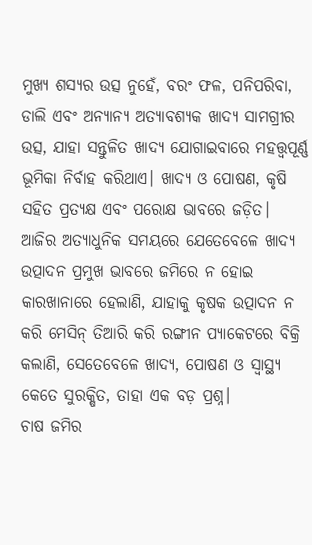ମୁଖ୍ୟ ଶସ୍ୟର ଉତ୍ସ ନୁହେଁ, ବରଂ ଫଳ, ପନିପରିବା, ଡାଲି ଏବଂ ଅନ୍ୟାନ୍ୟ ଅତ୍ୟାବଶ୍ୟକ ଖାଦ୍ୟ ସାମଗ୍ରୀର ଉତ୍ସ, ଯାହା ସନ୍ତୁଳିତ ଖାଦ୍ୟ ଯୋଗାଇବାରେ ମହତ୍ତ୍ୱପୂର୍ଣ୍ଣ ଭୂମିକା ନିର୍ବାହ କରିଥାଏ। ଖାଦ୍ୟ ଓ ପୋଷଣ, କୃଷି ସହିତ ପ୍ରତ୍ୟକ୍ଷ ଏବଂ ପରୋକ୍ଷ ଭାବରେ ଜଡ଼ିତ। ଆଜିର ଅତ୍ୟାଧୁନିକ ସମୟରେ ଯେତେବେଳେ ଖାଦ୍ୟ ଉତ୍ପାଦନ ପ୍ରମୁଖ ଭାବରେ ଜମିରେ ନ ହୋଇ କାରଖାନାରେ ହେଲାଣି, ଯାହାକୁ କୃଷକ ଉତ୍ପାଦନ ନ କରି ମେସିନ୍ ତିଆରି କରି ରଙ୍ଗୀନ ପ୍ୟାକେଟରେ ବିକ୍ରି କଲାଣି, ସେତେବେଳେ ଖାଦ୍ୟ, ପୋଷଣ ଓ ସ୍ୱାସ୍ଥ୍ୟ କେତେ ସୁରକ୍ଷିତ, ତାହା ଏକ ବଡ଼ ପ୍ରଶ୍ନ।
ଚାଷ ଜମିର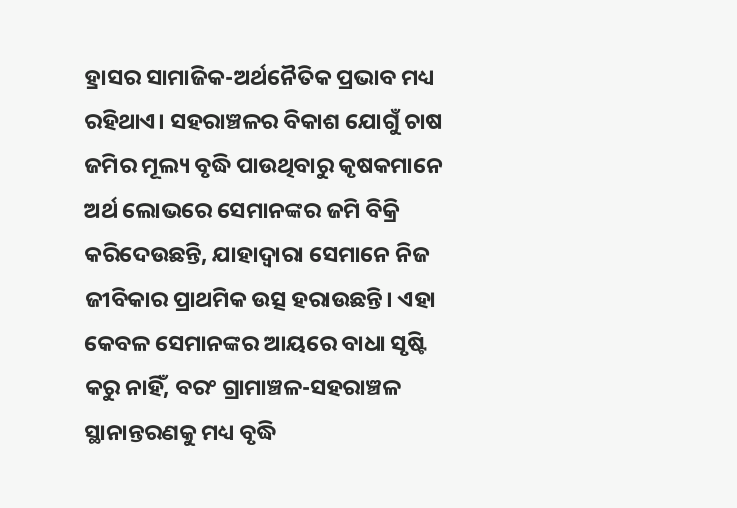ହ୍ରାସର ସାମାଜିକ-ଅର୍ଥନୈତିକ ପ୍ରଭାବ ମଧ୍ୟ ରହିଥାଏ। ସହରାଞ୍ଚଳର ବିକାଶ ଯୋଗୁଁ ଚାଷ ଜମିର ମୂଲ୍ୟ ବୃଦ୍ଧି ପାଉଥିବାରୁ କୃଷକମାନେ ଅର୍ଥ ଲୋଭରେ ସେମାନଙ୍କର ଜମି ବିକ୍ରି କରିଦେଉଛନ୍ତି, ଯାହାଦ୍ୱାରା ସେମାନେ ନିଜ ଜୀବିକାର ପ୍ରାଥମିକ ଉତ୍ସ ହରାଉଛନ୍ତି। ଏହା କେବଳ ସେମାନଙ୍କର ଆୟରେ ବାଧା ସୃଷ୍ଟି କରୁ ନାହିଁ, ବରଂ ଗ୍ରାମାଞ୍ଚଳ-ସହରାଞ୍ଚଳ ସ୍ଥାନାନ୍ତରଣକୁ ମଧ୍ୟ ବୃଦ୍ଧି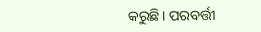କରୁଛି। ପରବର୍ତ୍ତୀ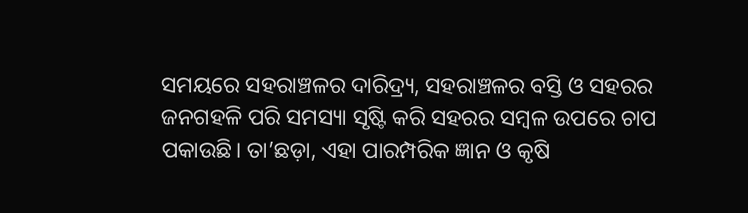ସମୟରେ ସହରାଞ୍ଚଳର ଦାରିଦ୍ର୍ୟ, ସହରାଞ୍ଚଳର ବସ୍ତି ଓ ସହରର ଜନଗହଳି ପରି ସମସ୍ୟା ସୃଷ୍ଟି କରି ସହରର ସମ୍ୱଳ ଉପରେ ଚାପ ପକାଉଛି। ତା’ଛଡ଼ା, ଏହା ପାରମ୍ପରିକ ଜ୍ଞାନ ଓ କୃଷି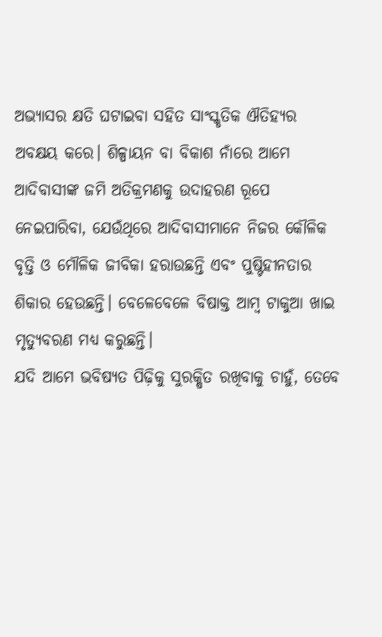ଅଭ୍ୟାସର କ୍ଷତି ଘଟାଇବା ସହିତ ସାଂସ୍କୃତିକ ଐତିହ୍ୟର ଅବକ୍ଷୟ କରେ। ଶିଳ୍ପାୟନ ବା ବିକାଶ ନାଁରେ ଆମେ ଆଦିବାସୀଙ୍କ ଜମି ଅତିକ୍ରମଣକୁ ଉଦାହରଣ ରୂପେ ନେଇପାରିବା, ଯେଉଁଥିରେ ଆଦିବାସୀମାନେ ନିଜର କୌଳିକ ବୃତ୍ତି ଓ ମୌଳିକ ଜୀବିକା ହରାଉଛନ୍ତି ଏବଂ ପୁଷ୍ଟିହୀନତାର ଶିକାର ହେଉଛନ୍ତି। ବେଳେବେଳେ ବିଷାକ୍ତ ଆମ୍ୱ ଟାକୁଆ ଖାଇ ମୃତ୍ୟୁବରଣ ମଧ୍ୟ କରୁଛନ୍ତି।
ଯଦି ଆମେ ଭବିଷ୍ୟତ ପିଢ଼ିକୁ ସୁରକ୍ଷିତ ରଖିବାକୁ ଚାହୁଁ, ତେବେ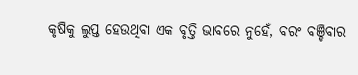କୃଷିକୁ ଲୁପ୍ତ ହେଉଥିବା ଏକ ବୃତ୍ତି ଭାବରେ ନୁହେଁ, ବରଂ ବଞ୍ଚିବାର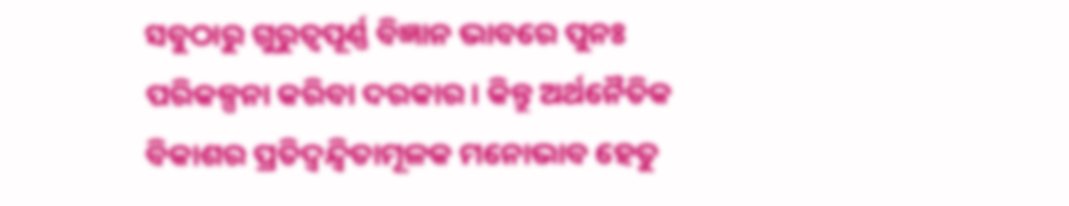ସବୁଠାରୁ ଗୁରୁତ୍ୱପୂର୍ଣ୍ଣ ବିଜ୍ଞାନ ଭାବରେ ପୁନଃ ପରିକଳ୍ପନା କରିବା ଦରକାର। କିନ୍ତୁ ଅର୍ଥନୈତିକ ବିକାଶର ପ୍ରତିଦ୍ୱନ୍ଦ୍ୱିତାମୂଳକ ମନୋଭାବ ହେତୁ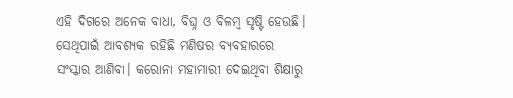ଏହି ଦିଗରେ ଅନେକ ବାଧା, ବିଘ୍ନ ଓ ବିଳମ୍ୱ ସୃଷ୍ଟି ହେଉଛି। ସେଥିପାଇଁ ଆବଶ୍ୟକ ରହିଛି ମଣିଷର ବ୍ୟବହାରରେ ସଂସ୍କାର ଆଣିବା। କରୋନା ମହାମାରୀ ଦେଇଥିବା ଶିକ୍ଷାରୁ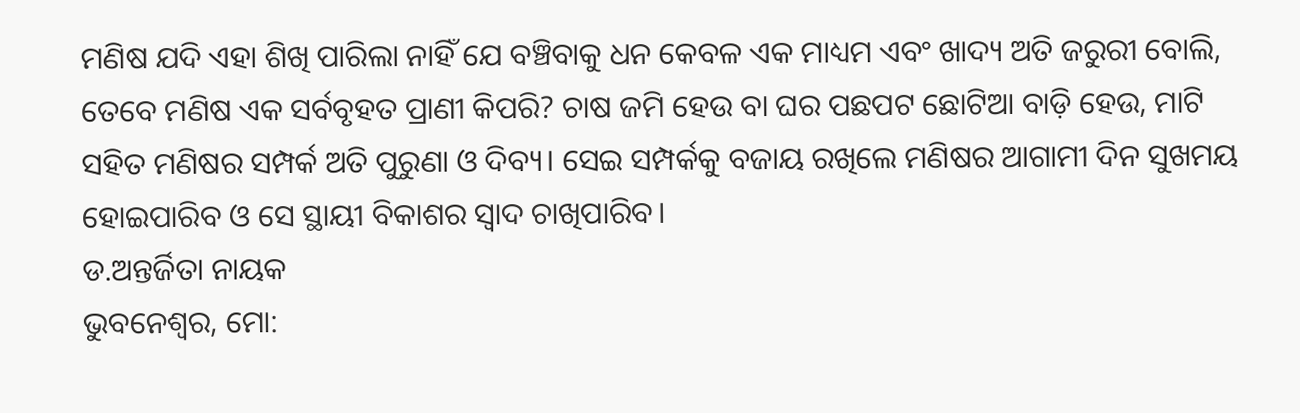ମଣିଷ ଯଦି ଏହା ଶିଖି ପାରିଲା ନାହିଁ ଯେ ବଞ୍ଚିବାକୁ ଧନ କେବଳ ଏକ ମାଧ୍ୟମ ଏବଂ ଖାଦ୍ୟ ଅତି ଜରୁରୀ ବୋଲି, ତେବେ ମଣିଷ ଏକ ସର୍ବବୃହତ ପ୍ରାଣୀ କିପରି? ଚାଷ ଜମି ହେଉ ବା ଘର ପଛପଟ ଛୋଟିଆ ବାଡ଼ି ହେଉ, ମାଟି ସହିତ ମଣିଷର ସମ୍ପର୍କ ଅତି ପୁରୁଣା ଓ ଦିବ୍ୟ। ସେଇ ସମ୍ପର୍କକୁ ବଜାୟ ରଖିଲେ ମଣିଷର ଆଗାମୀ ଦିନ ସୁଖମୟ ହୋଇପାରିବ ଓ ସେ ସ୍ଥାୟୀ ବିକାଶର ସ୍ୱାଦ ଚାଖିପାରିବ।
ଡ.ଅନ୍ତର୍ଜିତା ନାୟକ
ଭୁବନେଶ୍ୱର, ମୋ: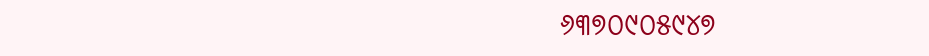୬୩୭୦୯୦୫୯୪୭